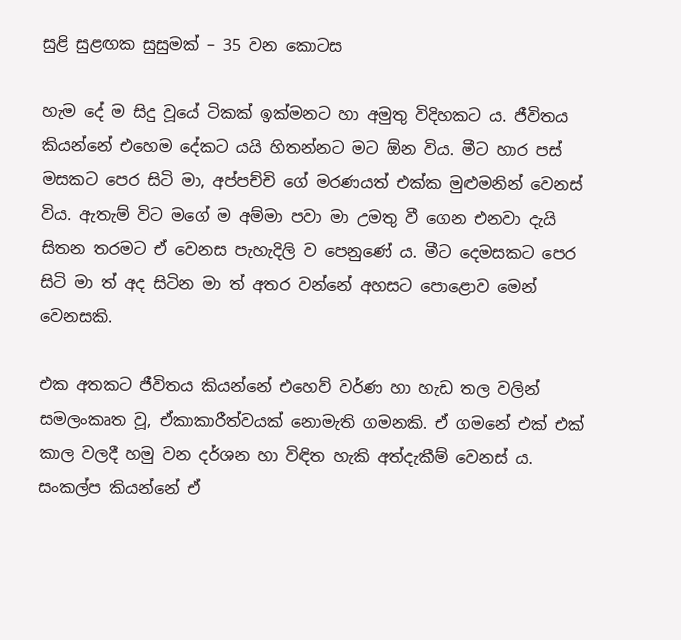සුළි සුළඟක සුසුමක් – 35 වන කොටස

හැම දේ ම සිදු වූයේ ටිකක් ඉක්මනට හා අමුතු විදිහකට ය. ජීවිතය කියන්නේ එහෙම දේකට යයි හිතන්නට මට ඕන විය. මීට හාර පස් මසකට පෙර සිටි මා, අප්පච්චි ගේ මරණයත් එක්ක මුළුමනින් වෙනස් විය. ඇතැම් විට මගේ ම අම්මා පවා මා උමතු වී ගෙන එනවා දැයි සිතන තරමට ඒ වෙනස පැහැදිලි ව පෙනුණේ ය. මීට දෙමසකට පෙර සිටි මා ත් අද සිටින මා ත් අතර වන්නේ අහසට පොළොව මෙන් වෙනසකි.

එක අතකට ජීවිතය කියන්නේ එහෙව් වර්ණ හා හැඩ තල වලින් සමලංකෘත වූ, ඒකාකාරීත්වයක් නොමැති ගමනකි. ඒ ගමනේ එක් එක් කාල වලදී හමු වන දර්ශන හා විඳිත හැකි අත්දැකීම් වෙනස් ය. සංකල්ප කියන්නේ ඒ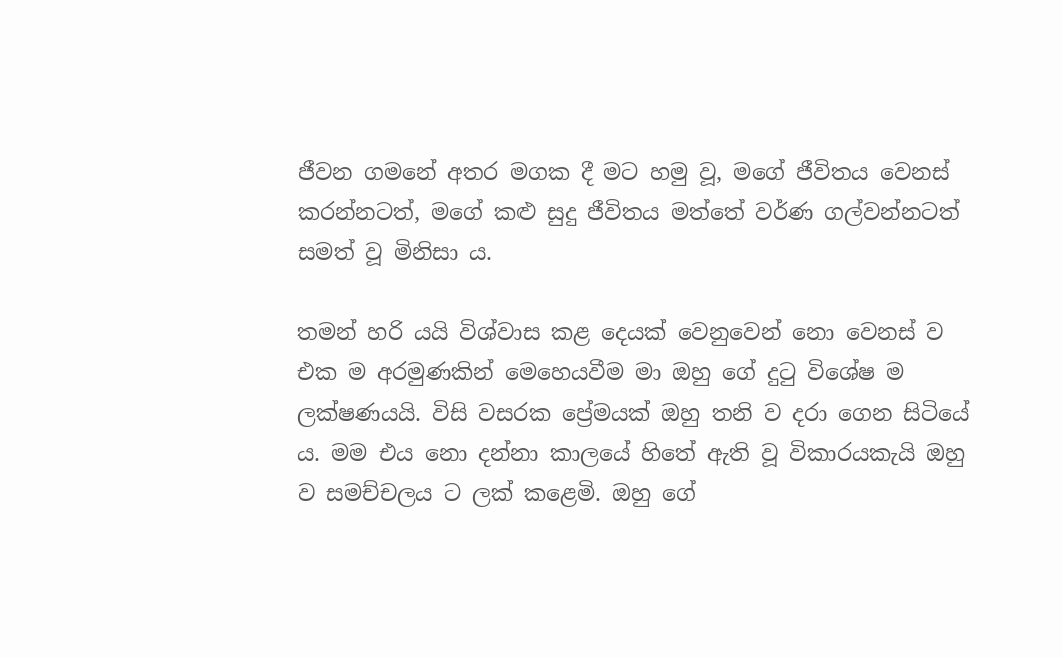ජීවන ගමනේ අතර මගක දී මට හමු වූ, මගේ ජීවිතය වෙනස් කරන්නටත්, මගේ කළු සුදු ජීවිතය මත්තේ වර්ණ ගල්වන්නටත් සමත් වූ මිනිසා ය.

තමන් හරි යයි විශ්වාස කළ දෙයක් වෙනුවෙන් නො වෙනස් ව එක ම අරමුණකින් මෙහෙයවීම මා ඔහු ගේ දුටු විශේෂ ම ලක්ෂණයයි. විසි වසරක ප්‍රේමයක් ඔහු තනි ව දරා ගෙන සිටියේ ය. මම එය නො දන්නා කාලයේ හිතේ ඇති වූ විකාරයකැයි ඔහු ව සමච්චලය ට ලක් කළෙමි. ඔහු ගේ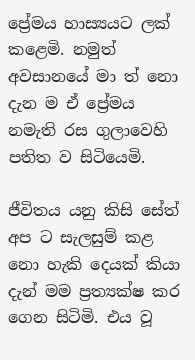ප්‍රේමය හාස්‍යයට ලක් කළෙමි. නමුත් අවසානයේ මා ත් නො දැන ම ඒ ප්‍රේමය නමැති රස ගුලාවෙහි පතිත ව සිටියෙමි.

ජීවිතය යනු කිසි සේත් අප ට සැලසුම් කළ නො හැකි දෙයක් කියා දැන් මම ප්‍රත්‍යක්ෂ කර ගෙන සිටිමි. එය වූ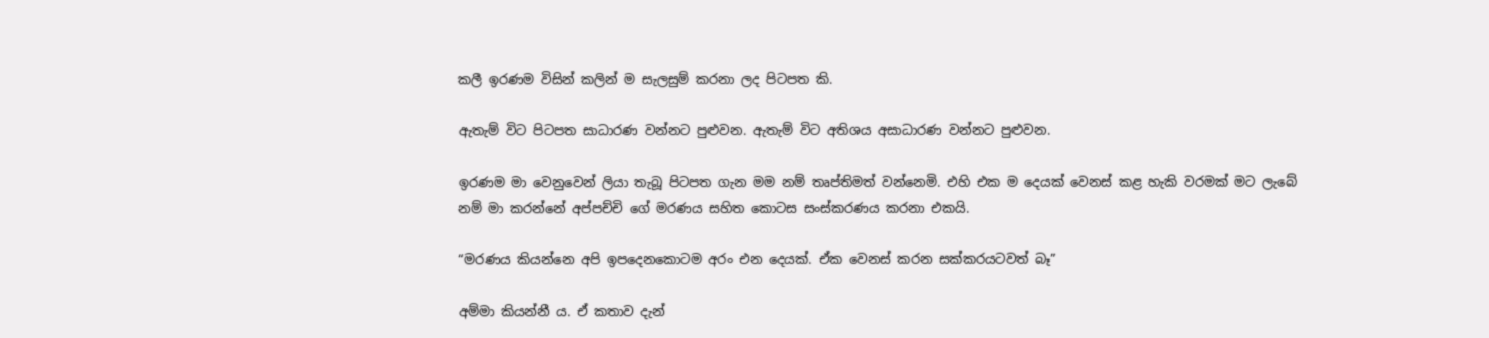කලී ඉරණම විසින් කලින් ම සැලසුම් කරනා ලද පිටපත කි.

ඇතැම් විට පිටපත සාධාරණ වන්නට පුළුවන. ඇතැම් විට අතිශය අසාධාරණ වන්නට පුළුවන.

ඉරණම මා වෙනුවෙන් ලියා තැබූ පිටපත ගැන මම නම් තෘප්තිමත් වන්නෙමි. එහි එක ම දෙයක් වෙනස් කළ හැකි වරමක් මට ලැබේ නම් මා කරන්නේ අප්පච්චි ගේ මරණය සහිත කොටස සංස්කරණය කරනා එකයි.

“මරණය කියන්නෙ අපි ඉපදෙනකොටම අරං එන දෙයක්. ඒක වෙනස් කරන සක්කරයටවත් බෑ”

අම්මා කියන්නී ය. ඒ කතාව දැන්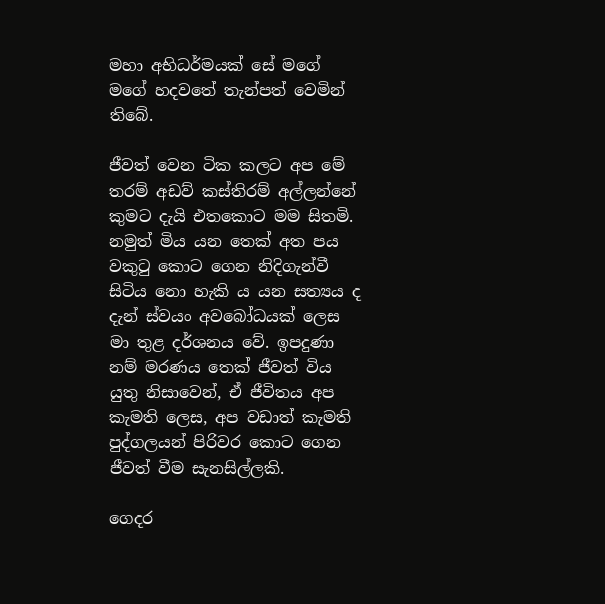මහා අභිධර්මයක් සේ මගේ මගේ හදවතේ තැන්පත් වෙමින් තිබේ.

ජීවත් වෙන ටික කලට අප මේ තරම් අඩව් කස්තිරම් අල්ලන්නේ කුමට දැයි එතකොට මම සිතමි. නමුත් මිය යන තෙක් අත පය වකුටු කොට ගෙන නිදිගැන්වී සිටිය නො හැකි ය යන සත්‍යය ද දැන් ස්වයං අවබෝධයක් ලෙස මා තුළ දර්ශනය වේ. ඉපදුණා නම් මරණය තෙක් ජීවත් විය යුතු නිසාවෙන්, ඒ ජීවිතය අප කැමති ලෙස, අප වඩාත් කැමති පුද්ගලයන් පිරිවර කොට ගෙන ජීවත් වීම සැනසිල්ලකි.

ගෙදර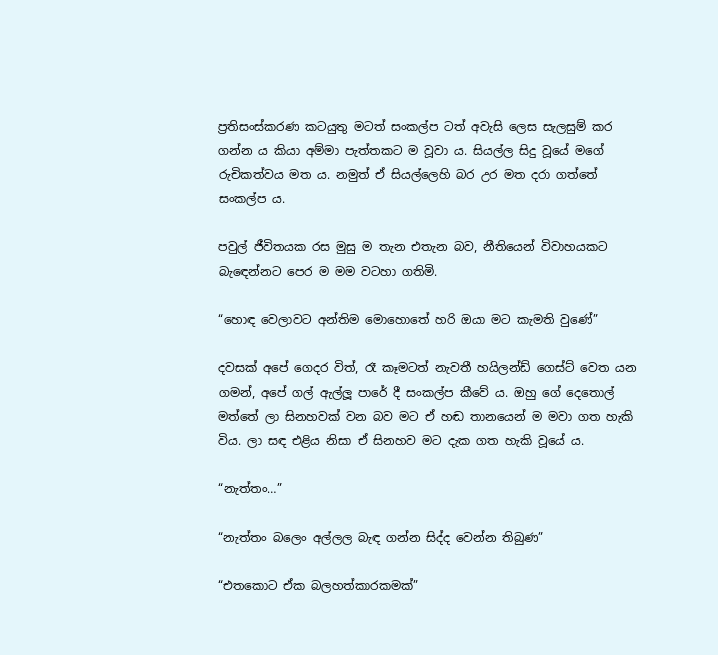ප්‍රතිසංස්කරණ කටයුතු මටත් සංකල්ප ටත් අවැසි ලෙස සැලසුම් කර ගන්න ය කියා අම්මා පැත්තකට ම වූවා ය. සියල්ල සිදු වූයේ මගේ රුචිකත්වය මත ය. නමුත් ඒ සියල්ලෙහි බර උර මත දරා ගත්තේ සංකල්ප ය.

පවුල් ජීවිතයක රස මුසු ම තැන එතැන බව, නීතියෙන් විවාහයකට බැඳෙන්නට පෙර ම මම වටහා ගතිමි.

“හොඳ වෙලාවට අන්තිම මොහොතේ හරි ඔයා මට කැමති වුණේ”

දවසක් අපේ ගෙදර විත්, රෑ කෑමටත් නැවතී හයිලන්ඩ් ගෙස්ට් වෙත යන ගමන්, අපේ ගල් ඇල්ලූ පාරේ දී සංකල්ප කීවේ ය. ඔහු ගේ දෙතොල් මත්තේ ලා සිනහවක් වන බව මට ඒ හඬ තානයෙන් ම මවා ගත හැකි විය. ලා සඳ එළිය නිසා ඒ සිනහව මට දැක ගත හැකි වූයේ ය.

“නැත්තං…”

“නැත්තං බලෙං අල්ලල බැඳ ගන්න සිද්ද වෙන්න තිබුණ”

“එතකොට ඒක බලහත්කාරකමක්”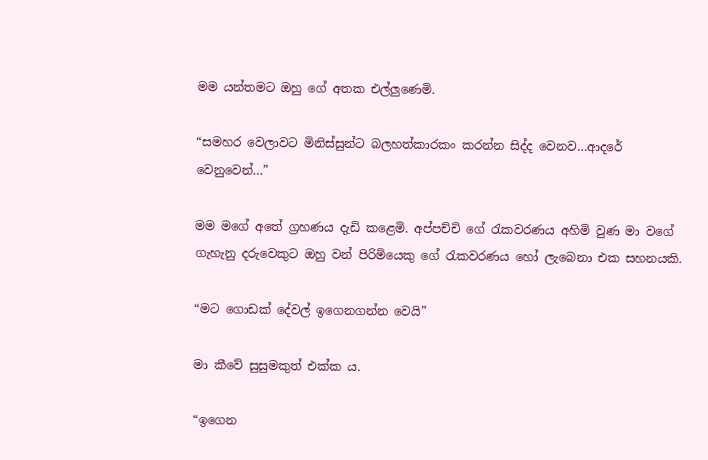මම යන්තමට ඔහු ගේ අතක එල්ලුණෙමි.

“සමහර වෙලාවට මිනිස්සුන්ට බලහත්කාරකං කරන්න සිද්ද වෙනව…ආදරේ වෙනුවෙන්…”

මම මගේ අතේ ග්‍රහණය දැඩි කළෙමි. අප්පච්චි ගේ රැකවරණය අහිමි වුණ මා වගේ ගැහැනු දරුවෙකුට ඔහු වන් පිරිමියෙකු ගේ රැකවරණය හෝ ලැබෙනා එක සහනයකි.

“මට ගොඩක් දේවල් ඉගෙනගන්න වෙයි”

මා කීවේ සුසුමකුත් එක්ක ය.

“ඉගෙන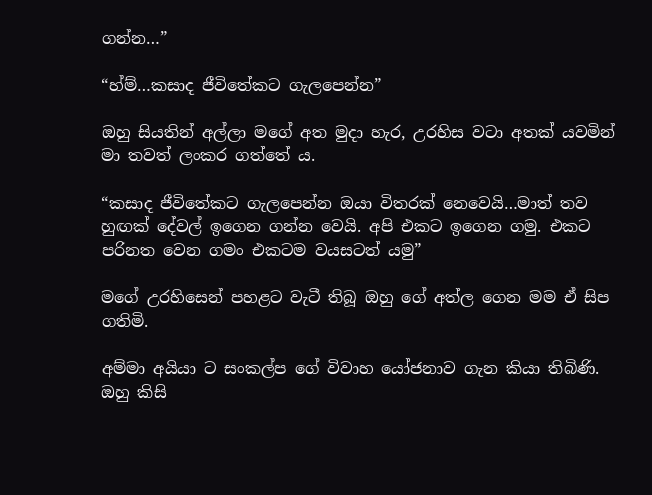ගන්න…”

“හ්ම්…කසාද ජීවිතේකට ගැලපෙන්න”

ඔහු සියතින් අල්ලා මගේ අත මුදා හැර, උරහිස වටා අතක් යවමින් මා තවත් ලංකර ගත්තේ ය.

“කසාද ජීවිතේකට ගැලපෙන්න ඔයා විතරක් නෙවෙයි…මාත් තව හුඟක් දේවල් ඉගෙන ගන්න වෙයි. අපි එකට ඉගෙන ගමු. එකට පරිනත වෙන ගමං එකටම වයසටත් යමු”

මගේ උරහිසෙන් පහළට වැටී තිබූ ඔහු ගේ අත්ල ගෙන මම ඒ සිප ගතිමි.

අම්මා අයියා ට සංකල්ප ගේ විවාහ යෝජනාව ගැන කියා තිබිණි. ඔහු කිසි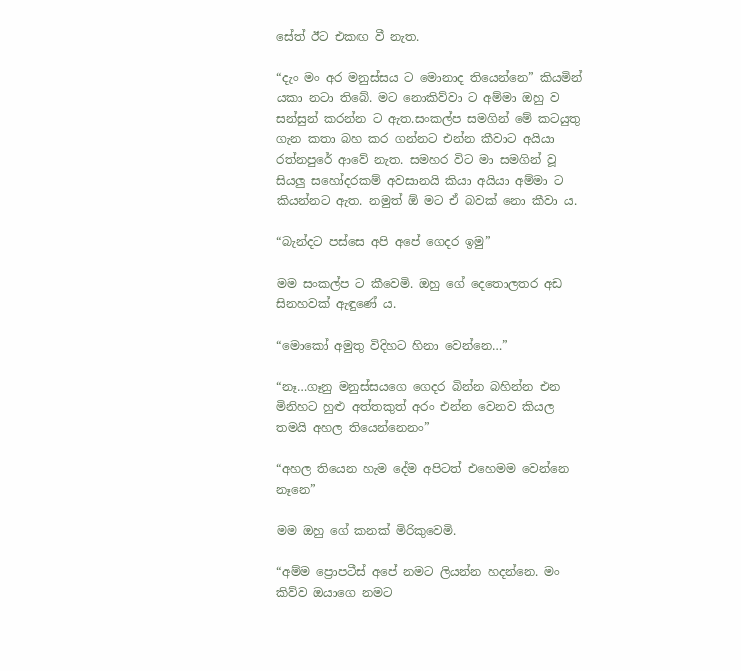සේත් ඊට එකඟ වී නැත.

“දැං මං අර මනුස්සය ට මොනාද තියෙන්නෙ” කියමින් යකා නටා තිබේ. මට නොකිව්වා ට අම්මා ඔහු ව සන්සුන් කරන්න ට ඇත.සංකල්ප සමගින් මේ කටයුතු ගැන කතා බහ කර ගන්නට එන්න කීවාට අයියා රත්නපුරේ ආවේ නැත. සමහර විට මා සමගින් වූ සියලු සහෝදරකම් අවසානයි කියා අයියා අම්මා ට කියන්නට ඇත. නමුත් ඕ මට ඒ බවක් නො කීවා ය.

“බැන්දට පස්සෙ අපි අපේ ගෙදර ඉමු”

මම සංකල්ප ට කීවෙමි. ඔහු ගේ දෙතොලතර අඩ සිනහවක් ඇඳුණේ ය.

“මොකෝ අමුතු විදිහට හිනා වෙන්නෙ…”

“නෑ…ගෑනු මනුස්සයගෙ ගෙදර බින්න බහින්න එන මිනිහට හුළු අත්තකුත් අරං එන්න වෙනව කියල තමයි අහල තියෙන්නෙනං”

“අහල තියෙන හැම දේම අපිටත් එහෙමම වෙන්නෙ නෑනෙ”

මම ඔහු ගේ කනක් මිරිකුවෙමි.

“අම්ම ප්‍රොපටීස් අපේ නමට ලියන්න හදන්නෙ. මං කිව්ව ඔයාගෙ නමට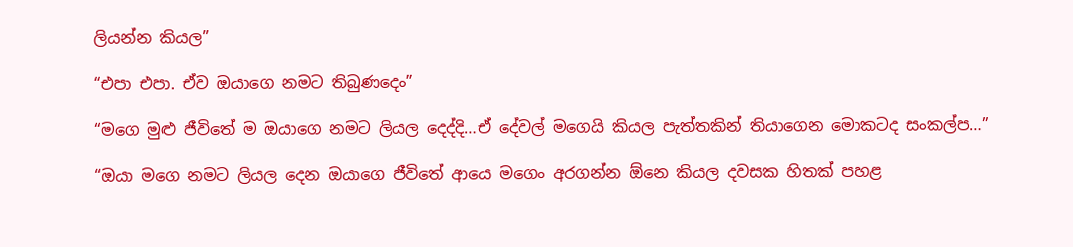ලියන්න කියල”

“එපා එපා. ඒව ඔයාගෙ නමට තිබුණදෙං”

“මගෙ මුළු ජීවිතේ ම ඔයාගෙ නමට ලියල දෙද්දි…ඒ දේවල් මගෙයි කියල පැත්තකින් තියාගෙන මොකටද සංකල්ප…”

“ඔයා මගෙ නමට ලියල දෙන ඔයාගෙ ජීවිතේ ආයෙ මගෙං අරගන්න ඕනෙ කියල දවසක හිතක් පහළ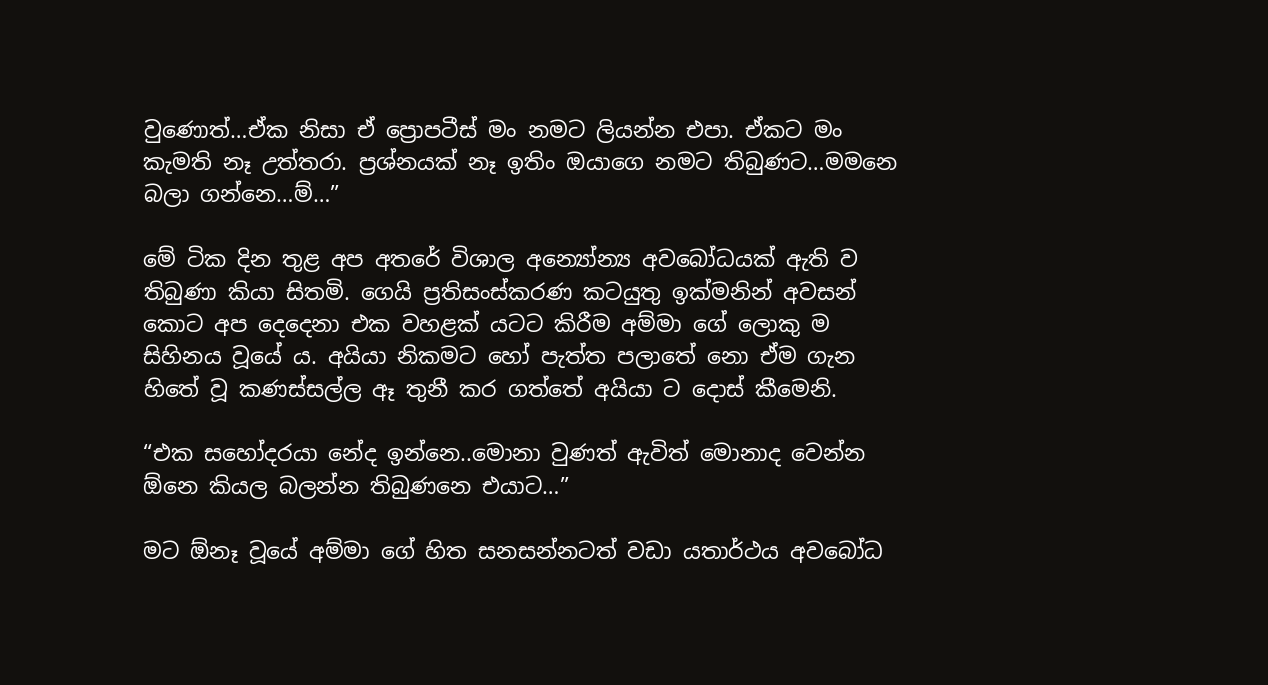වුණොත්…ඒක නිසා ඒ ප්‍රොපටීස් මං නමට ලියන්න එපා. ඒකට මං කැමති නෑ උත්තරා. ප්‍රශ්නයක් නෑ ඉතිං ඔයාගෙ නමට තිබුණට…මමනෙ බලා ගන්නෙ…ම්…”

මේ ටික දින තුළ අප අතරේ විශාල අන්‍යෝන්‍ය අවබෝධයක් ඇති ව තිබුණා කියා සිතමි. ගෙයි ප්‍රතිසංස්කරණ කටයුතු ඉක්මනින් අවසන් කොට අප දෙදෙනා එක වහළක් යටට කිරීම අම්මා ගේ ලොකු ම සිහිනය වූයේ ය. අයියා නිකමට හෝ පැත්ත පලාතේ නො ඒම ගැන හිතේ වූ කණස්සල්ල ඈ තුනී කර ගත්තේ අයියා ට දොස් කීමෙනි.

“එක සහෝදරයා නේද ඉන්නෙ..මොනා වුණත් ඇවිත් මොනාද වෙන්න ඕනෙ කියල බලන්න තිබුණනෙ එයාට…”

මට ඕනෑ වූයේ අම්මා ගේ හිත සනසන්නටත් වඩා යතාර්ථය අවබෝධ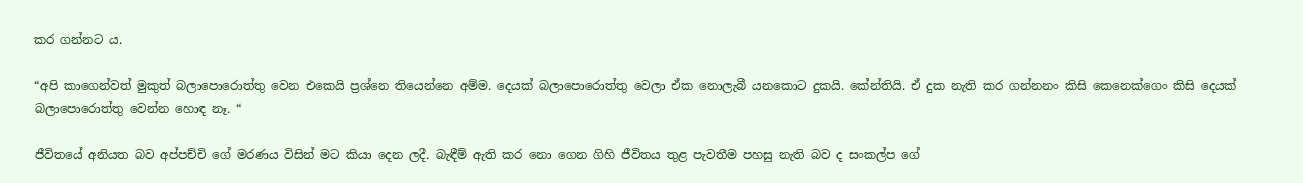කර ගන්නට ය.

“අපි කාගෙන්වත් මුකුත් බලාපොරොත්තු වෙන එකෙයි ප්‍රශ්නෙ තියෙන්නෙ අම්ම. දෙයක් බලාපොරොත්තු වෙලා ඒක නොලැබී යනකොට දුකයි. කේන්තියි. ඒ දුක නැති කර ගන්නනං කිසි කෙනෙක්ගෙං කිසි දෙයක් බලාපොරොත්තු වෙන්න හොඳ නෑ. “

ජීවිතයේ අනියත බව අප්පච්චි ගේ මරණය විසින් මට කියා දෙන ලදී. බැඳීම් ඇති කර නො ගෙන ගිහි ජීවිතය තුළ පැවතීම පහසු නැති බව ද සංකල්ප ගේ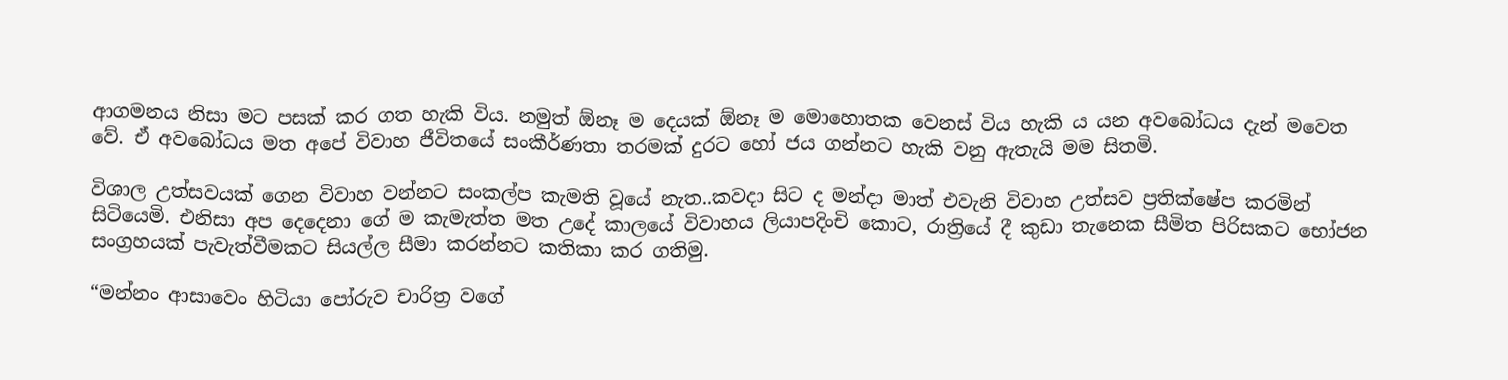ආගමනය නිසා මට පසක් කර ගත හැකි විය. නමුත් ඕනෑ ම දෙයක් ඕනෑ ම මොහොතක වෙනස් විය හැකි ය යන අවබෝධය දැන් මවෙත වේ. ඒ අවබෝධය මත අපේ විවාහ ජීවිතයේ සංකීර්ණතා තරමක් දුරට හෝ ජය ගන්නට හැකි වනු ඇතැයි මම සිතමි.

විශාල උත්සවයක් ගෙන විවාහ වන්නට සංකල්ප කැමති වූයේ නැත..කවදා සිට ද මන්දා මාත් එවැනි විවාහ උත්සව ප්‍රතික්ෂේප කරමින් සිටියෙමි. එනිසා අප දෙදෙනා ගේ ම කැමැත්ත මත උදේ කාලයේ විවාහය ලියාපදිංචි කොට, රාත්‍රියේ දී කුඩා තැනෙක සීමිත පිරිසකට භෝජන සංග්‍රහයක් පැවැත්වීමකට සියල්ල සීමා කරන්නට කතිකා කර ගතිමු.

“මන්නං ආසාවෙං හිටියා පෝරුව චාරිත්‍ර වගේ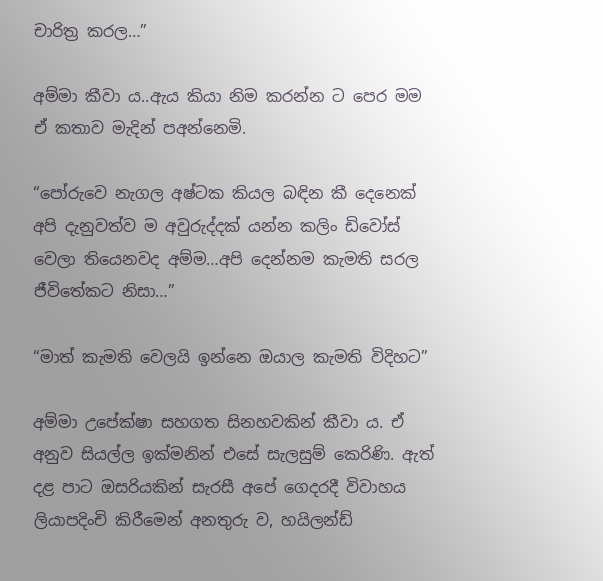චාරිත්‍ර කරල…”

අම්මා කීවා ය..ඇය කියා නිම කරන්න ට පෙර මම ඒ කතාව මැදින් පඅන්නෙමි.

“පෝරුවෙ නැගල අෂ්ටක කියල බඳින කී දෙනෙක් අපි දැනුවත්ව ම අවුරුද්දක් යන්න කලිං ඩිවෝස් වෙලා තියෙනවද අම්ම…අපි දෙන්නම කැමති සරල ජීවිතේකට නිසා…”

“මාත් කැමති වෙලයි ඉන්නෙ ඔයාල කැමති විදිහට”

අම්මා උපේක්ෂා සහගත සිනහවකින් කීවා ය. ඒ අනුව සියල්ල ඉක්මනින් එසේ සැලසුම් කෙරිණි. ඇත් දළ පාට ඔසරියකින් සැරසී අපේ ගෙදරදී විවාහය ලියාපදිංචි කිරීමෙන් අනතුරු ව, හයිලන්ඩ්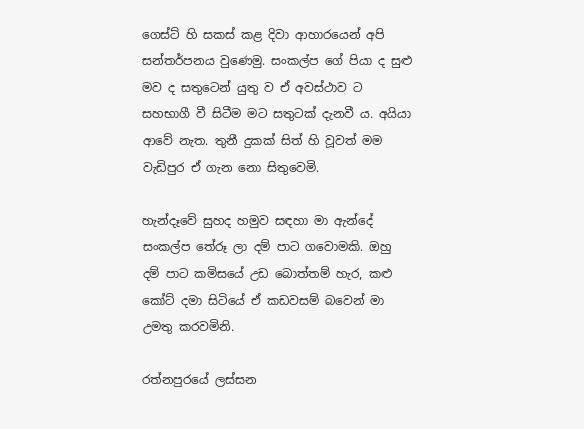ගෙස්ට් හි සකස් කළ දිවා ආහාරයෙන් අපි සන්තර්පනය වුණෙමු. සංකල්ප ගේ පියා ද සුළු මව ද සතුටෙන් යුතු ව ඒ අවස්ථාව ට සහභාගී වී සිටීම මට සතුටක් දැනවී ය. අයියා ආවේ නැත. තුනී දුකක් සිත් හි වූවත් මම වැඩිපුර ඒ ගැන නො සිතුවෙමි.

හැන්දෑවේ සුහද හමුව සඳහා මා ඇන්දේ සංකල්ප තේරූ ලා දම් පාට ගවොමකි. ඔහු දම් පාට කමිසයේ උඩ බොත්තම් හැර, කළු කෝට් දමා සිටියේ ඒ කඩවසම් බවෙන් මා උමතු කරවමිනි.

රත්නපුරයේ ලස්සන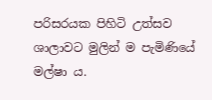පරිසරයක පිහිටි උත්සව ශාලාවට මුලින් ම පැමිණියේ මල්ෂා ය.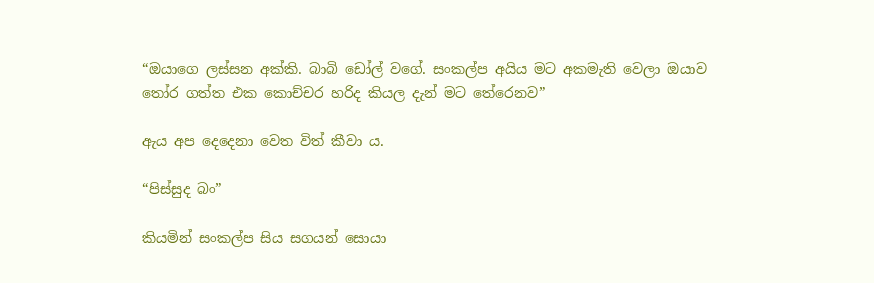“ඔයාගෙ ලස්සන අක්කි. බාබි ඩෝල් වගේ. සංකල්ප අයිය මට අකමැති වෙලා ඔයාව තෝර ගත්ත එක කොච්චර හරිද කියල දැන් මට තේරෙනව”

ඇය අප දෙදෙනා වෙත විත් කීවා ය.

“පිස්සුද බං”

කියමින් සංකල්ප සිය සගයන් සොයා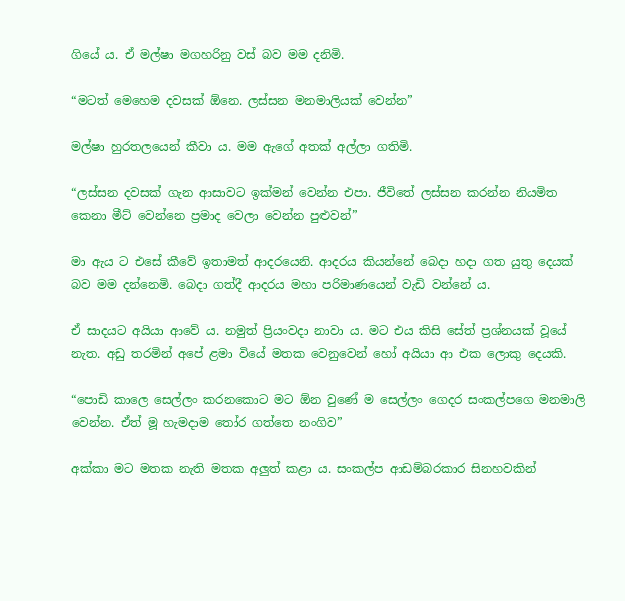ගියේ ය. ඒ මල්ෂා මගහරිනු වස් බව මම දනිමි.

“මටත් මෙහෙම දවසක් ඕනෙ. ලස්සන මනමාලියක් වෙන්න”

මල්ෂා හුරතලයෙන් කීවා ය. මම ඇගේ අතක් අල්ලා ගතිමි.

“ලස්සන දවසක් ගැන ආසාවට ඉක්මන් වෙන්න එපා. ජීවිතේ ලස්සන කරන්න නියමිත කෙනා මීට් වෙන්නෙ ප්‍රමාද වෙලා වෙන්න පුළුවන්”

මා ඇය ට එසේ කීවේ ඉතාමත් ආදරයෙනි. ආදරය කියන්නේ බෙදා හදා ගත යුතු දෙයක් බව මම දන්නෙමි. බෙදා ගත්දී ආදරය මහා පරිමාණයෙන් වැඩි වන්නේ ය.

ඒ සාදයට අයියා ආවේ ය. නමුත් ප්‍රියංවදා නාවා ය. මට එය කිසි සේත් ප්‍රශ්නයක් වූයේ නැත. අඩු තරමින් අපේ ළමා වියේ මතක වෙනුවෙන් හෝ අයියා ආ එක ලොකු දෙයකි.

“පොඩි කාලෙ සෙල්ලං කරනකොට මට ඕන වුණේ ම සෙල්ලං ගෙදර සංකල්පගෙ මනමාලි වෙන්න. ඒත් මූ හැමදාම තෝර ගත්තෙ නංගිව”

අක්කා මට මතක නැති මතක අලුත් කළා ය. සංකල්ප ආඩම්බරකාර සිනහවකින්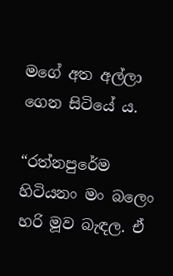මගේ අත අල්ලා ගෙන සිටියේ ය.

“රත්නපුරේම හිටියනං මං බලෙං හරි මූව බැඳල. ඒ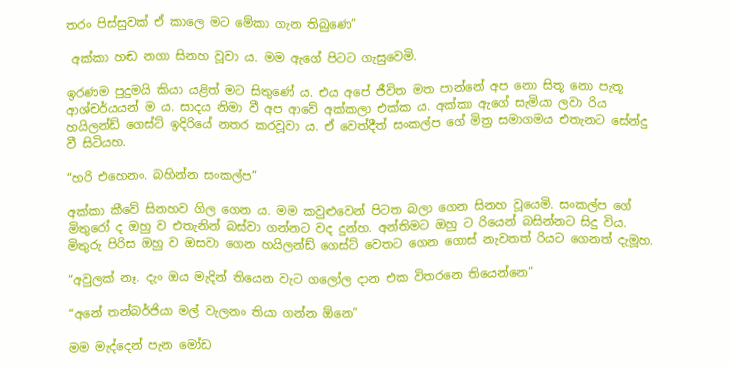තරං පිස්සුවක් ඒ කාලෙ මට මේකා ගැන තිබුණෙ”

 අක්කා හඬ නගා සිනහ වූවා ය. මම ඇගේ පිටට ගැසුවෙමි.

ඉරණම පුදුමයි කියා යළිත් මට සිතුණේ ය. එය අපේ ජීවිත මත පාන්නේ අප නො සිතූ නො පැතූ ආශ්චර්යයන් ම ය. සාදය නිමා වී අප ආවේ අක්කලා එක්ක ය. අක්කා ඇගේ සැමියා ලවා රිය හයිලන්ඩ් ගෙස්ට් ඉදිරියේ නතර කරවූවා ය. ඒ වෙත්දීත් සංකල්ප ගේ මිත්‍ර සමාගමය එතැනට සේන්දු වී සිටියහ.

“හරි එහෙනං. බහින්න සංකල්ප”

අක්කා කීවේ සිනහව ගිල ගෙන ය. මම කවුළුවෙන් පිටත බලා ගෙන සිනහ වූයෙමි. සංකල්ප ගේ මිතුරෝ ද ඔහු ව එතැනින් බස්වා ගන්නට වද දුන්හ. අන්තිමට ඔහු ට රියෙන් බසින්නට සිදු විය. මිතුරු පිරිස ඔහු ව ඔසවා ගෙන හයිලන්ඩ් ගෙස්ට් වෙතට ගෙන ගොස් නැවතත් රියට ගෙනත් දැමූහ.

“අවුලක් නෑ. දැං ඔය මැදින් තියෙන වැට ගලෝල දාන එක විතරනෙ තියෙන්නෙ”

“අනේ තන්බර්ජියා මල් වැලනං තියා ගන්න ඕනෙ”

මම මැද්දෙන් පැන මෝඩ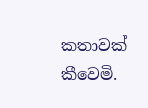කතාවක් කීවෙමි.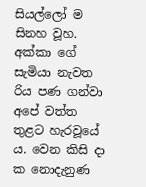සියල්ලෝ ම සිනහ වූහ. අක්කා ගේ සැමියා නැවත රිය පණ ගන්වා අපේ වත්ත තුළට හැරවූයේ ය. වෙන කිසි දා ක නොදැනුණ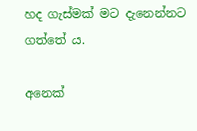හද ගැස්මක් මට දැනෙන්නට ගත්තේ ය.

අනෙක්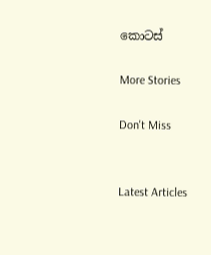කොටස්

More Stories

Don't Miss


Latest Articles